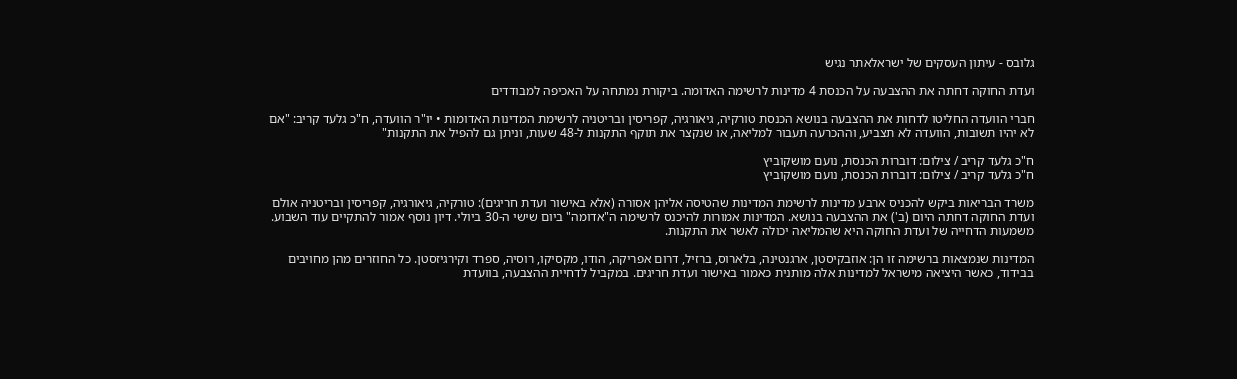גלובס - עיתון העסקים של ישראלאתר נגיש

ועדת החוקה דחתה את ההצבעה על הכנסת 4 מדינות לרשימה האדומה. ביקורת נמתחה על האכיפה למבודדים

חברי הוועדה החליטו לדחות את ההצבעה בנושא הכנסת טורקיה, גיאורגיה, קפריסין ובריטניה לרשימת המדינות האדומות • יו"ר הוועדה, ח"כ גלעד קריב: "אם לא יהיו תשובות, הוועדה לא תצביע, וההכרעה תעבור למליאה, או שנקצר את תוקף התקנות ל-48 שעות, וניתן גם להפיל את התקנות"

ח"כ גלעד קריב / צילום: דוברות הכנסת, נועם מושקוביץ
ח"כ גלעד קריב / צילום: דוברות הכנסת, נועם מושקוביץ

משרד הבריאות ביקש להכניס ארבע מדינות לרשימת המדינות שהטיסה אליהן אסורה (אלא באישור ועדת חריגים): טורקיה, גיאורגיה, קפריסין ובריטניה אולם ועדת החוקה דחתה היום (ב') את ההצבעה בנושא. המדינות אמורות להיכנס לרשימה ה"אדומה" ביום שישי ה-30 ביולי. דיון נוסף אמור להתקיים עוד השבוע. משמעות הדחייה של ועדת החוקה היא שהמליאה יכולה לאשר את התקנות.

המדינות שנמצאות ברשימה זו הן: אוזבקיסטן, ארגנטינה, בלארוס, ברזיל, דרום אפריקה, הודו, מקסיקו, רוסיה, ספרד וקירגיזסטן. כל החוזרים מהן מחויבים בבידוד, כאשר היציאה מישראל למדינות אלה מותנית כאמור באישור ועדת חריגים. במקביל לדחיית ההצבעה, בוועדת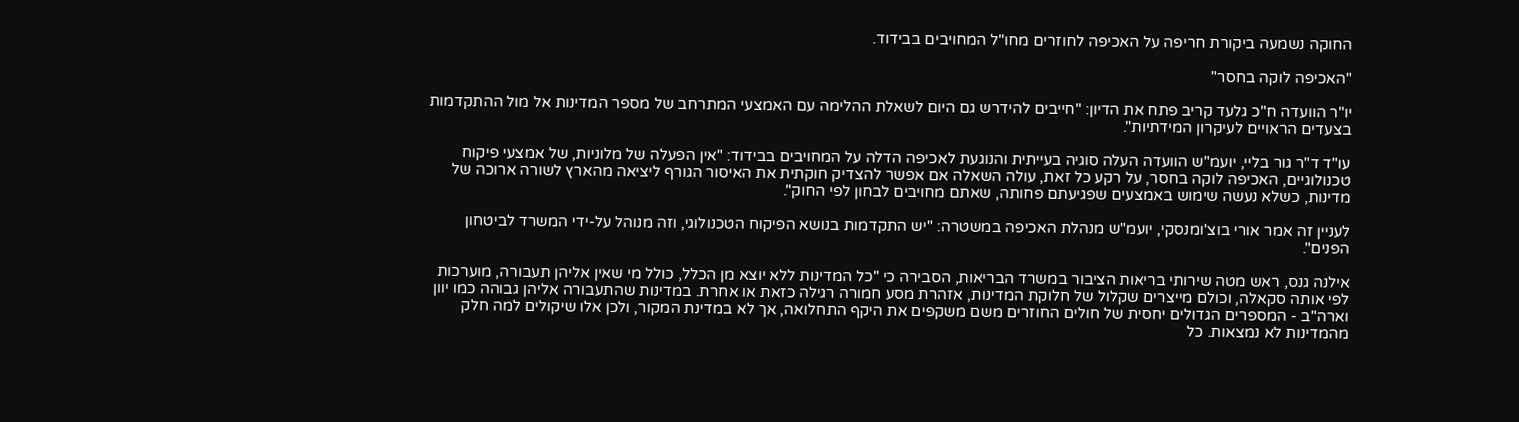החוקה נשמעה ביקורת חריפה על האכיפה לחוזרים מחו"ל המחויבים בבידוד.

"האכיפה לוקה בחסר"

יו"ר הוועדה ח"כ גלעד קריב פתח את הדיון: "חייבים להידרש גם היום לשאלת ההלימה עם האמצעי המתרחב של מספר המדינות אל מול ההתקדמות בצעדים הראויים לעיקרון המידתיות".

עו"ד ד"ר גור בליי, יועמ"ש הוועדה העלה סוגיה בעייתית והנוגעת לאכיפה הדלה על המחויבים בבידוד: "אין הפעלה של מלוניות, של אמצעי פיקוח טכנולוגיים, האכיפה לוקה בחסר, על רקע כל זאת, עולה השאלה אם אפשר להצדיק חוקתית את האיסור הגורף ליציאה מהארץ לשורה ארוכה של מדינות, כשלא נעשה שימוש באמצעים שפגיעתם פחותה, שאתם מחויבים לבחון לפי החוק".

לעניין זה אמר אורי בוצ'ומנסקי, יועמ"ש מנהלת האכיפה במשטרה: "יש התקדמות בנושא הפיקוח הטכנולוגי, וזה מנוהל על-ידי המשרד לביטחון הפנים".

אילנה גנס, ראש מטה שירותי בריאות הציבור במשרד הבריאות, הסבירה כי "כל המדינות ללא יוצא מן הכלל, כולל מי שאין אליהן תעבורה, מוערכות לפי אותה סקאלה, וכולם מייצרים שקלול של חלוקת המדינות, אזהרת מסע חמורה רגילה כזאת או אחרת. במדינות שהתעבורה אליהן גבוהה כמו יוון וארה"ב - המספרים הגדולים יחסית של חולים החוזרים משם משקפים את היקף התחלואה, אך לא במדינת המקור, ולכן אלו שיקולים למה חלק מהמדינות לא נמצאות. כל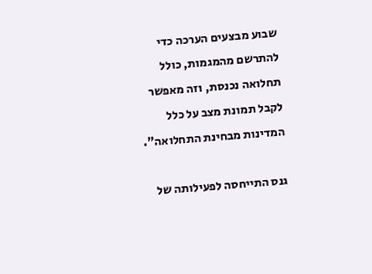שבוע מבצעים הערכה כדי להתרשם מהמגמות, כולל תחלואה נכנסת, וזה מאפשר לקבל תמונת מצב על כלל המדינות מבחינת התחלואה".

גנס התייחסה לפעילותה של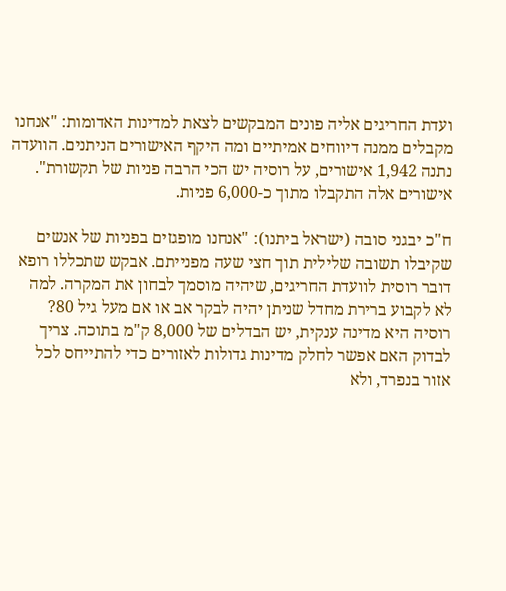ועדת החריגים אליה פונים המבקשים לצאת למדינות האדומות: "אנחנו מקבלים ממנה דיווחים אמיתיים ומה היקף האישורים הניתנים. הוועדה נתנה 1,942 אישורים, על רוסיה יש הכי הרבה פניות של תקשורת". אישורים אלה התקבלו מתוך כ-6,000 פניות.

ח"כ יבגני סובה (ישראל ביתנו): "אנחנו מופגזים בפניות של אנשים שקיבלו תשובה שלילית תוך חצי שעה מפנייתם. אבקש שתכללו רופא דובר רוסית לוועדת החריגים, שיהיה מוסמך לבחון את המקרה. למה לא לקבוע ברירת מחדל שניתן יהיה לבקר אב או אם מעל גיל 80? רוסיה היא מדינה ענקית, יש הבדלים של 8,000 ק"מ בתוכה. צריך לבדוק האם אפשר לחלק מדינות גדולות לאזורים כדי להתייחס לכל אזור בנפרד, ולא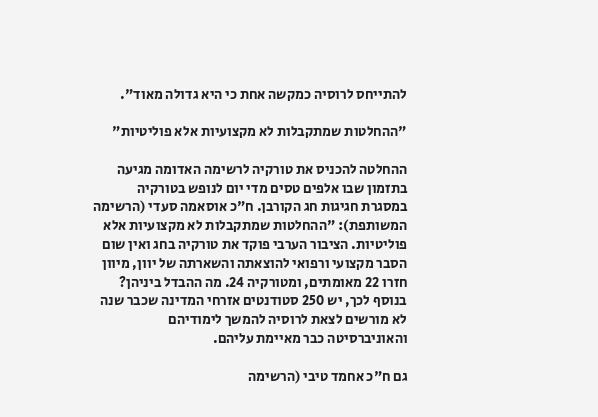להתייחס לרוסיה כמקשה אחת כי היא גדולה מאוד".

"ההחלטות שמתקבלות לא מקצועיות אלא פוליטיות"

ההחלטה להכניס את טורקיה לרשימה האדומה מגיעה בתזמון שבו אלפים טסים מדי יום לנופש בטורקיה במסגרת חגיגות חג הקורבן. ח"כ אוסאמה סעדי (הרשימה המשותפת): "ההחלטות שמתקבלות לא מקצועיות אלא פוליטיות. הציבור הערבי פוקד את טורקיה בחג ואין שום הסבר מקצועי ורפואי להוצאתה והשארתה של יוון, מיוון חזרו 22 מאומתים, ומטורקיה 24. מה ההבדל ביניהן? בנוסף לכך, יש 250 סטודנטים אזרחי המדינה שכבר שנה לא מורשים לצאת לרוסיה להמשך לימודיהם והאוניברסיטה כבר מאיימת עליהם.

גם ח"כ אחמד טיבי (הרשימה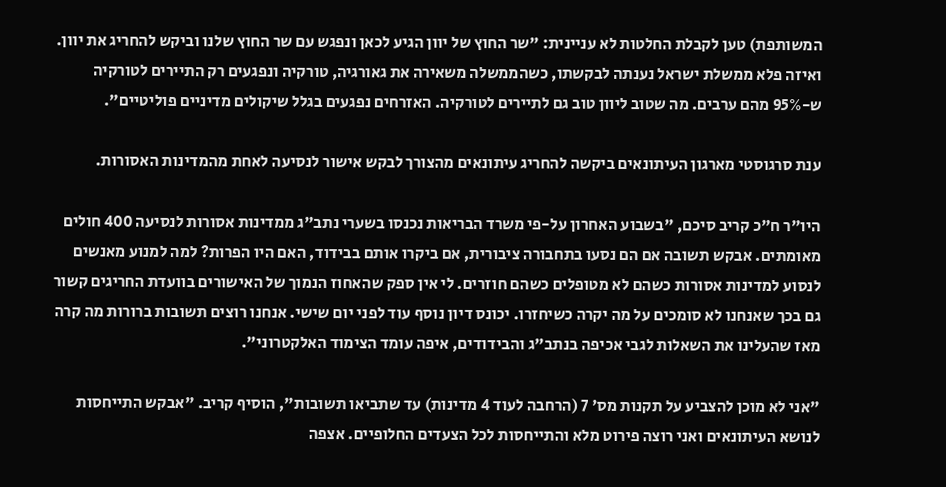המשותפת) טען לקבלת החלטות לא עניינית: "שר החוץ של יוון הגיע לכאן ונפגש עם שר החוץ שלנו וביקש להחריג את יוון. ואיזה פלא ממשלת ישראל נענתה לבקשתו, כשהממשלה משאירה את גאורגיה, טורקיה ונפגעים רק התיירים לטורקיה ש-95% מהם ערבים. מה שטוב ליוון טוב גם לתיירים לטורקיה. האזרחים נפגעים בגלל שיקולים מדיניים פוליטיים".

ענת סרגוסטי מארגון העיתונאים ביקשה להחריג עיתונאים מהצורך לבקש אישור לנסיעה לאחת מהמדינות האסורות.

היו"ר ח"כ קריב סיכם, "בשבוע האחרון על-פי משרד הבריאות נכנסו בשערי נתב"ג ממדינות אסורות לנסיעה 400 חולים מאומתים. אבקש תשובה אם הם נסעו בתחבורה ציבורית, אם ביקרו אותם בבידוד, האם היו הפרות? למה למנוע מאנשים לנסוע למדינות אסורות כשהם לא מטופלים כשהם חוזרים. לי אין ספק שהאחוז הנמוך של האישורים בוועדת החריגים קשור גם בכך שאנחנו לא סומכים על מה יקרה כשיחזרו. יכונס דיון נוסף עוד לפני יום שישי. אנחנו רוצים תשובות ברורות מה קרה מאז שהעלינו את השאלות לגבי אכיפה בנתב"ג והבידודים, איפה עומד הצימוד האלקטרוני".

"אני לא מוכן להצביע על תקנות מס' 7 (הרחבה לעוד 4 מדינות) עד שתביאו תשובות", הוסיף קריב. "אבקש התייחסות לנושא העיתונאים ואני רוצה פירוט מלא והתייחסות לכל הצעדים החלופיים. אצפה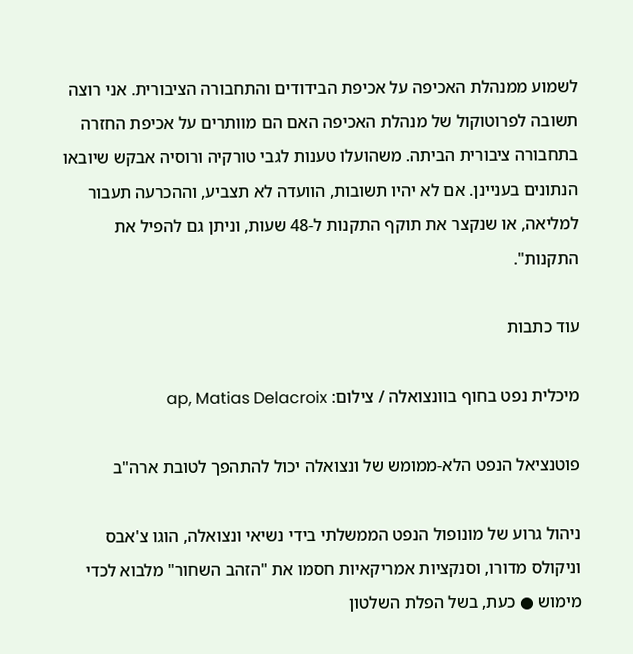לשמוע ממנהלת האכיפה על אכיפת הבידודים והתחבורה הציבורית. אני רוצה תשובה לפרוטוקול של מנהלת האכיפה האם הם מוותרים על אכיפת החזרה בתחבורה ציבורית הביתה. משהועלו טענות לגבי טורקיה ורוסיה אבקש שיובאו הנתונים בעניינן. אם לא יהיו תשובות, הוועדה לא תצביע, וההכרעה תעבור למליאה, או שנקצר את תוקף התקנות ל-48 שעות, וניתן גם להפיל את התקנות".

עוד כתבות

מיכלית נפט בחוף בוונצואלה / צילום: ap, Matias Delacroix

פוטנציאל הנפט הלא-ממומש של ונצואלה יכול להתהפך לטובת ארה"ב

ניהול גרוע של מונופול הנפט הממשלתי בידי נשיאי ונצואלה, הוגו צ'אבס וניקולס מדורו, וסנקציות אמריקאיות חסמו את "הזהב השחור" מלבוא לכדי מימוש ● כעת, בשל הפלת השלטון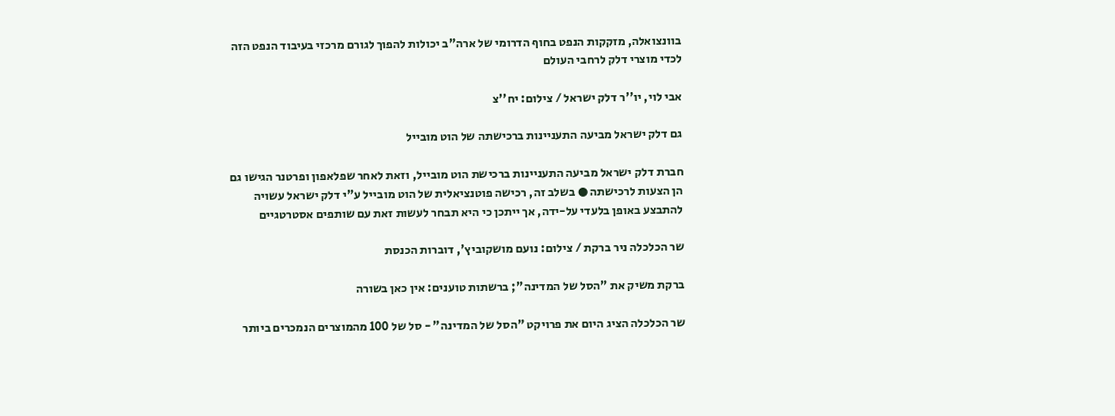בוונצואלה, מזקקות הנפט בחוף הדרומי של ארה"ב יכולות להפוך לגורם מרכזי בעיבוד הנפט הזה לכדי מוצרי דלק לרחבי העולם

אבי לוי, יו''ר דלק ישראל / צילום: יח''צ

גם דלק ישראל מביעה התעניינות ברכישתה של הוט מובייל

חברת דלק ישראל מביעה התעניינות ברכישת הוט מובייל, וזאת לאחר שפלאפון ופרטנר הגישו גם הן הצעות לרכישתה ● בשלב זה, רכישה פוטנציאלית של הוט מובייל ע"י דלק ישראל עשויה להתבצע באופן בלעדי על-ידה, אך ייתכן כי היא תבחר לעשות זאת עם שותפים אסטרטגיים

שר הכלכלה ניר ברקת / צילום: נועם מושקוביץ', דוברות הכנסת

ברקת משיק את "הסל של המדינה"; ברשתות טוענים: אין כאן בשורה

שר הכלכלה הציג היום את פרויקט "הסל של המדינה" - סל של 100 מהמוצרים הנמכרים ביותר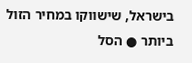בישראל, שישווקו במחיר הזול ביותר ● הסל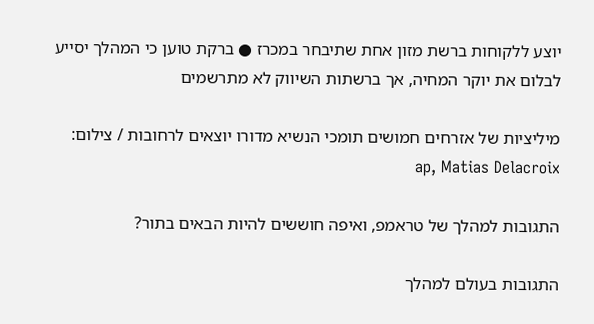יוצע ללקוחות ברשת מזון אחת שתיבחר במכרז ● ברקת טוען כי המהלך יסייע לבלום את יוקר המחיה, אך ברשתות השיווק לא מתרשמים

מיליציות של אזרחים חמושים תומכי הנשיא מדורו יוצאים לרחובות / צילום: ap, Matias Delacroix

התגובות למהלך של טראמפ, ואיפה חוששים להיות הבאים בתור?

התגובות בעולם למהלך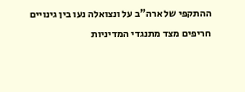ההתקפי של ארה"ב על ונצואלה נעו בין גינויים חריפים מצד מתנגדי המדיניות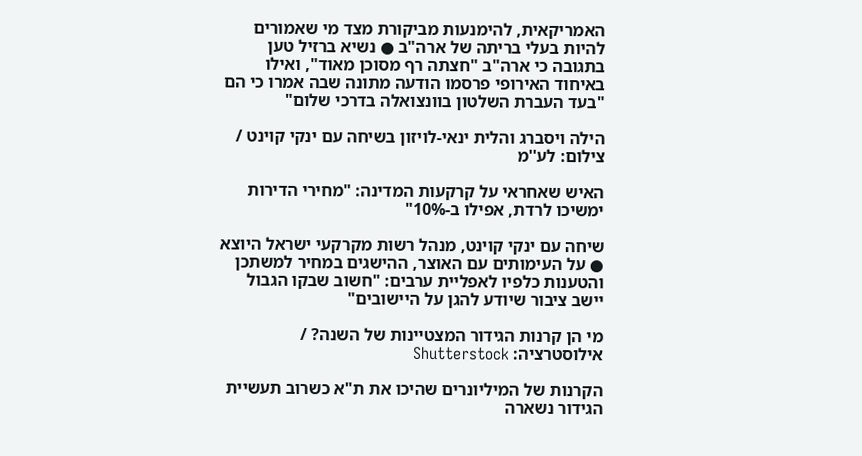האמריקאית, להימנעות מביקורת מצד מי שאמורים להיות בעלי בריתה של ארה"ב ● נשיא ברזיל טען בתגובה כי ארה"ב "חצתה רף מסוכן מאוד", ואילו באיחוד האירופי פרסמו הודעה מתונה שבה אמרו כי הם "בעד העברת השלטון בוונצואלה בדרכי שלום"

הילה ויסברג והלית ינאי-לויזון בשיחה עם ינקי קוינט / צילום: לע''מ

האיש שאחראי על קרקעות המדינה: "מחירי הדירות ימשיכו לרדת, אפילו ב-10%"

שיחה עם ינקי קוינט, מנהל רשות מקרקעי ישראל היוצא ● על העימותים עם האוצר, ההישגים במחיר למשתכן והטענות כלפיו לאפליית ערבים: "חשוב שבקו הגבול יישב ציבור שיודע להגן על היישובים"

מי הן קרנות הגידור המצטיינות של השנה? / אילוסטרציה: Shutterstock

הקרנות של המיליונרים שהיכו את ת"א כשרוב תעשיית הגידור נשארה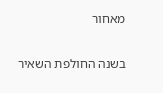מאחור

בשנה החולפת השאיר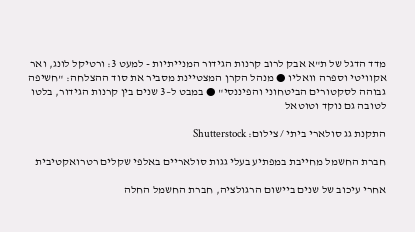מדד הדגל של ת"א אבק לרוב קרנות הגידור המנייתיות - למעט 3: ורטיקל לונג, ואר אקוויטי וספרה וואליו ● מנהל הקרן המצטיינת מסביר את סוד ההצלחה: "חשיפה גבוהה לסקטורים הביטחוני והפיננסי" ● במבט ל–3 שנים בין קרנות הגידור, בלטו לטובה גם נוקד וטוטאל

התקנת גג סולארי ביתי / צילום: Shutterstock

חברת החשמל מחייבת במפתיע בעלי גגות סולאריים באלפי שקלים רטרואקטיבית

אחרי עיכוב של שנים ביישום הרגולציה, חברת החשמל החלה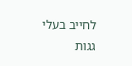לחייב בעלי גגות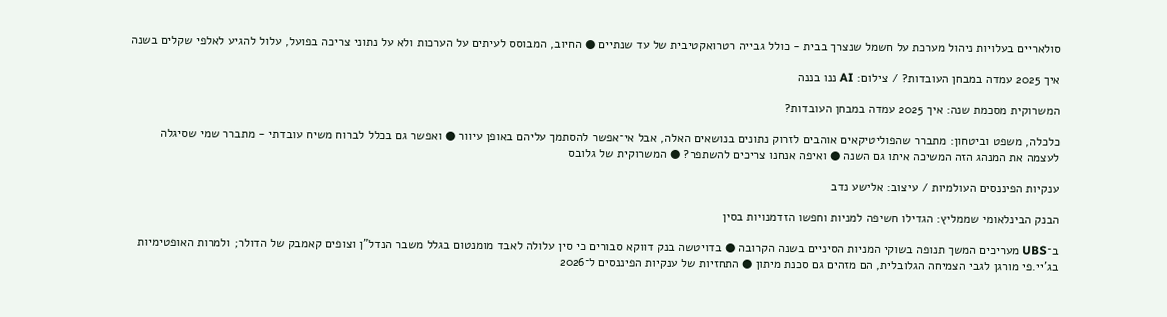סולאריים בעלויות ניהול מערכת על חשמל שנצרך בבית - כולל גבייה רטרואקטיבית של עד שנתיים ● החיוב, המבוסס לעיתים על הערכות ולא על נתוני צריכה בפועל, עלול להגיע לאלפי שקלים בשנה

איך 2025 עמדה במבחן העובדות? / צילום: AI ננו בננה

המשרוקית מסכמת שנה: איך 2025 עמדה במבחן העובדות?

כלכלה, משפט וביטחון: מתברר שהפוליטיקאים אוהבים לזרוק נתונים בנושאים האלה, אבל אי־אפשר להסתמך עליהם באופן עיוור ● ואפשר גם בכלל לברוח משיח עובדתי - מתברר שמי שסיגלה לעצמה את המנהג הזה המשיכה איתו גם השנה ● ואיפה אנחנו צריכים להשתפר? ● המשרוקית של גלובס

ענקיות הפיננסים העולמיות / עיצוב: אלישע נדב

הבנק הבינלאומי שממליץ: הגדילו חשיפה למניות וחפשו הזדמנויות בסין

ב־UBS מעריכים המשך תנופה בשוקי המניות הסיניים בשנה הקרובה ● בדויטשה בנק דווקא סבורים כי סין עלולה לאבד מומנטום בגלל משבר הנדל"ן וצופים קאמבק של הדולר; ולמרות האופטימיות בג'יי.פי מורגן לגבי הצמיחה הגלובלית, הם מזהים גם סכנת מיתון ● התחזיות של ענקיות הפיננסים ל־2026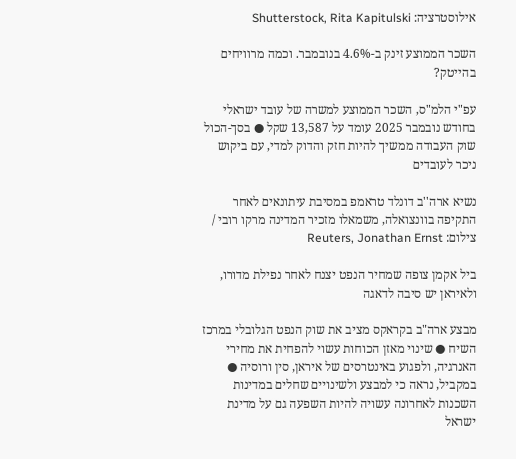אילוסטרציה: Shutterstock, Rita Kapitulski

השכר הממוצע זינק ב-4.6% בנובמבר. וכמה מרוויחים בהייטק?

עפ"י הלמ"ס, השכר הממוצע למשרה של עובד ישראלי בחודש נובמבר 2025 עומד על 13,587 שקל ● בסך-הכול שוק העבודה ממשיך להיות חזק והדוק למדי, עם ביקוש ניכר לעובדים

נשיא ארה''ב דונלד טראמפ במסיבת עיתונאים לאחר התקיפה בוונצואלה, משמאלו מזכיר המדינה מרקו רובי / צילום: Reuters, Jonathan Ernst

ביל אקמן צופה שמחיר הנפט יצנח לאחר נפילת מדורו, ולאיראן יש סיבה לדאגה

מבצע ארה"ב בקראקס מציב את שוק הנפט הגלובלי במרכז השיח ● שינוי מאזן הכוחות עשוי להפחית את מחירי האנרגיה, ולפגוע באינטרסים של איראן, סין ורוסיה ● במקביל, נראה כי למבצע ולשינויים שחלים במדינות השכנות לאחרונה עשויה להיות השפעה גם על מדינת ישראל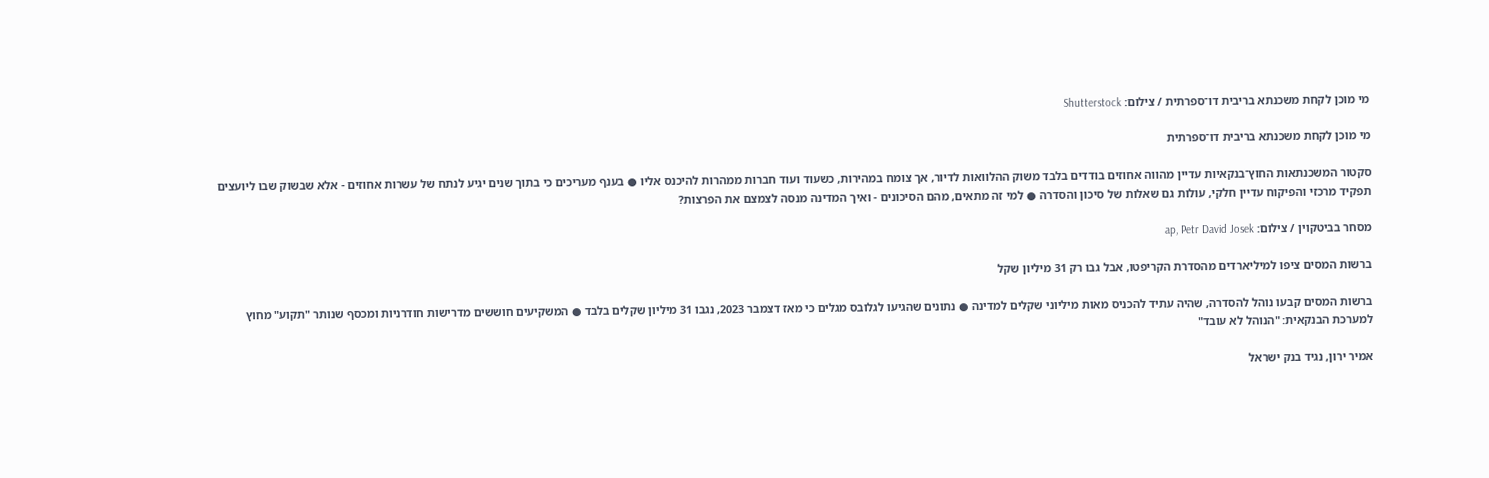מי מוכן לקחת משכנתא בריבית דו־ספרתית / צילום: Shutterstock

מי מוכן לקחת משכנתא בריבית דו־ספרתית

סקטור המשכנתאות החוץ־בנקאיות עדיין מהווה אחוזים בודדים בלבד משוק ההלוואות לדיור, אך צומח במהירות, כשעוד ועוד חברות ממהרות להיכנס אליו ● בענף מעריכים כי בתוך שנים יגיע לנתח של עשרות אחוזים - אלא שבשוק שבו ליועצים תפקיד מרכזי והפיקוח עדיין חלקי, עולות גם שאלות של סיכון והסדרה ● למי זה מתאים, מהם הסיכונים - ואיך המדינה מנסה לצמצם את הפרצות?

מסחר בביטקוין / צילום: ap, Petr David Josek

ברשות המסים ציפו למיליארדים מהסדרת הקריפטו, אבל גבו רק 31 מיליון שקל

ברשות המסים קבעו נוהל להסדרה, שהיה עתיד להכניס מאות מיליוני שקלים למדינה ● נתונים שהגיעו לגלובס מגלים כי מאז דצמבר 2023, נגבו 31 מיליון שקלים בלבד ● המשקיעים חוששים מדרישות חודרניות ומכסף שנותר "תקוע" מחוץ למערכת הבנקאית: "הנוהל לא עובד"

אמיר ירון, נגיד בנק ישראל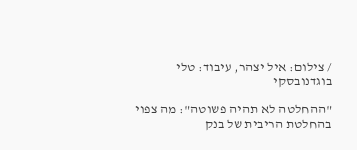/ צילום: איל יצהר, עיבוד: טלי בוגדנובסקי

"ההחלטה לא תהיה פשוטה": מה צפוי בהחלטת הריבית של בנק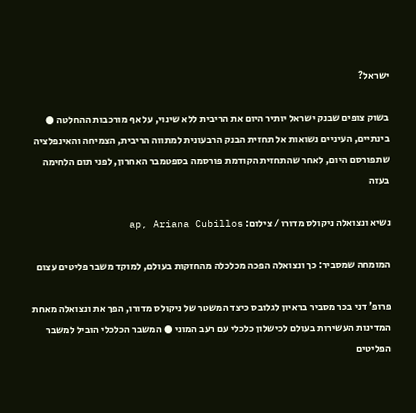ישראל?

בשוק צופים שבנק ישראל יותיר היום את הריבית ללא שינוי, על אף מורכבות ההחלטה ● בינתיים, העיניים נשואות אל תחזית הבנק הרבעונית למתווה הריבית, הצמיחה והאינפלציה שתפורסם היום, לאחר שהתחזית הקודמת פורסמה בספטמבר האחרון, לפני תום הלחימה בעזה

נשיא ונצואלה ניקולס מדורו / צילום: ap, Ariana Cubillos

המומחה שמסביר: כך ונצואלה הפכה מכלכלה מהחזקות בעולם, למוקד משבר פליטים עצום

פרופ' דני בכר מסביר בראיון לגלובס כיצד המשטר של ניקולס מדורו, הפך את ונצואלה מאחת המדינות העשירות בעולם לכישלון כלכלי עם רעב המוני ● המשבר הכלכלי הוביל למשבר הפליטים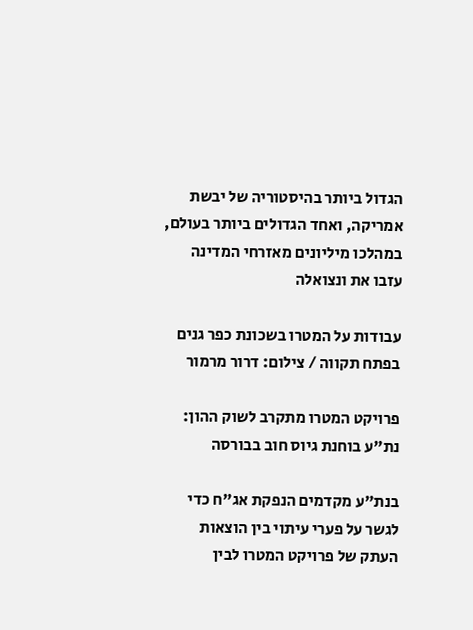הגדול ביותר בהיסטוריה של יבשת אמריקה, ואחד הגדולים ביותר בעולם, במהלכו מיליונים מאזרחי המדינה עזבו את ונצואלה

עבודות על המטרו בשכונת כפר גנים בפתח תקווה / צילום: דרור מרמור

פרויקט המטרו מתקרב לשוק ההון: נת"ע בוחנת גיוס חוב בבורסה

בנת"ע מקדמים הנפקת אג"ח כדי לגשר על פערי עיתוי בין הוצאות העתק של פרויקט המטרו לבין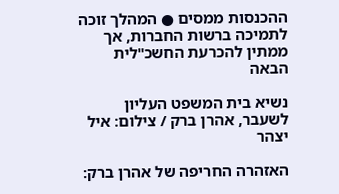ההכנסות ממסים ● המהלך זוכה לתמיכה ברשות החברות, אך ממתין להכרעת החשכ"לית הבאה

נשיא בית המשפט העליון לשעבר, אהרן ברק / צילום: איל יצהר

האזהרה החריפה של אהרן ברק: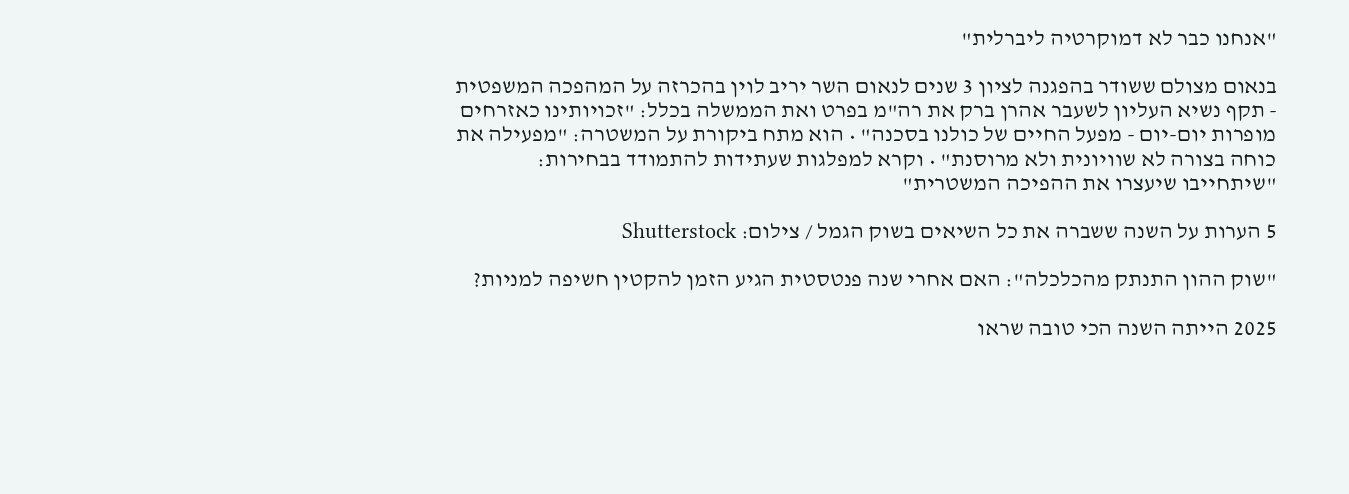"אנחנו כבר לא דמוקרטיה ליברלית"

בנאום מצולם ששודר בהפגנה לציון 3 שנים לנאום השר יריב לוין בהכרזה על המהפכה המשפטית - תקף נשיא העליון לשעבר אהרן ברק את רה"מ בפרט ואת הממשלה בכלל: "זכויותינו כאזרחים מופרות יום-יום - מפעל החיים של כולנו בסכנה" • הוא מתח ביקורת על המשטרה: "מפעילה את כוחה בצורה לא שוויונית ולא מרוסנת" • וקרא למפלגות שעתידות להתמודד בבחירות: "שיתחייבו שיעצרו את ההפיכה המשטרית"

5 הערות על השנה ששברה את כל השיאים בשוק הגמל / צילום: Shutterstock

"שוק ההון התנתק מהכלכלה": האם אחרי שנה פנטסטית הגיע הזמן להקטין חשיפה למניות?

2025 הייתה השנה הכי טובה שראו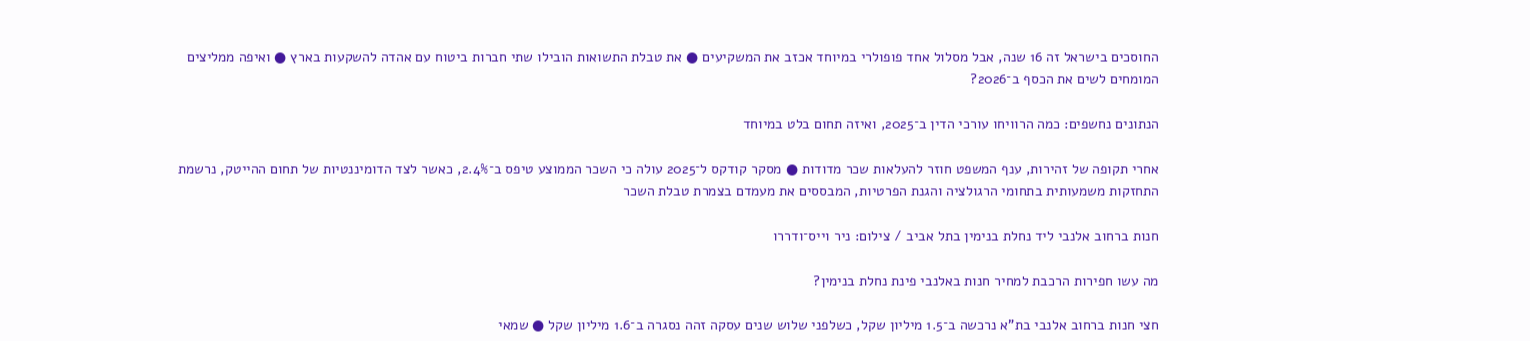החוסכים בישראל זה 16 שנה, אבל מסלול אחד פופולרי במיוחד אכזב את המשקיעים ● את טבלת התשואות הובילו שתי חברות ביטוח עם אהדה להשקעות בארץ ● ואיפה ממליצים המומחים לשים את הכסף ב־2026?

הנתונים נחשפים: כמה הרוויחו עורכי הדין ב־2025, ואיזה תחום בלט במיוחד

אחרי תקופה של זהירות, ענף המשפט חוזר להעלאות שכר מדודות ● מסקר קודקס ל־2025 עולה כי השכר הממוצע טיפס ב־2.4%, כאשר לצד הדומיננטיות של תחום ההייטק, נרשמת התחזקות משמעותית בתחומי הרגולציה והגנת הפרטיות, המבססים את מעמדם בצמרת טבלת השכר

חנות ברחוב אלנבי ליד נחלת בנימין בתל אביב / צילום: ניר וייס־ודררו

מה עשו חפירות הרכבת למחיר חנות באלנבי פינת נחלת בנימין?

חצי חנות ברחוב אלנבי בת"א נרכשה ב־1.5 מיליון שקל, כשלפני שלוש שנים עסקה זהה נסגרה ב־1.6 מיליון שקל ● שמאי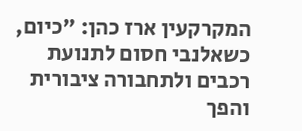המקרקעין ארז כהן: "כיום, כשאלנבי חסום לתנועת רכבים ולתחבורה ציבורית והפך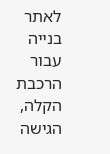לאתר בנייה עבור הרכבת הקלה, הגישה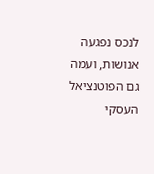לנכס נפגעה אנושות, ועמה גם הפוטנציאל העסקי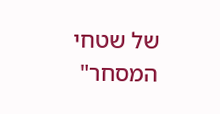של שטחי המסחר"